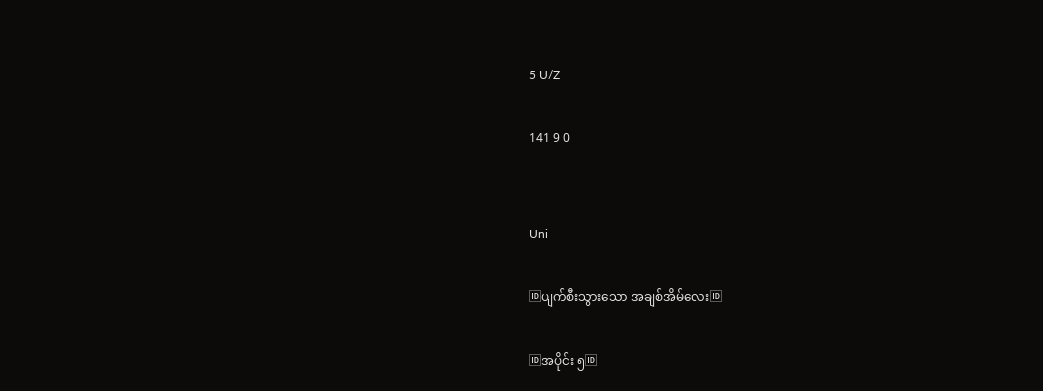5 U/Z

141 9 0


Uni

🆔ပျက်စီးသွားသော အချစ်အိမ်လေး🆔

🆔အပိုင်း ၅🆔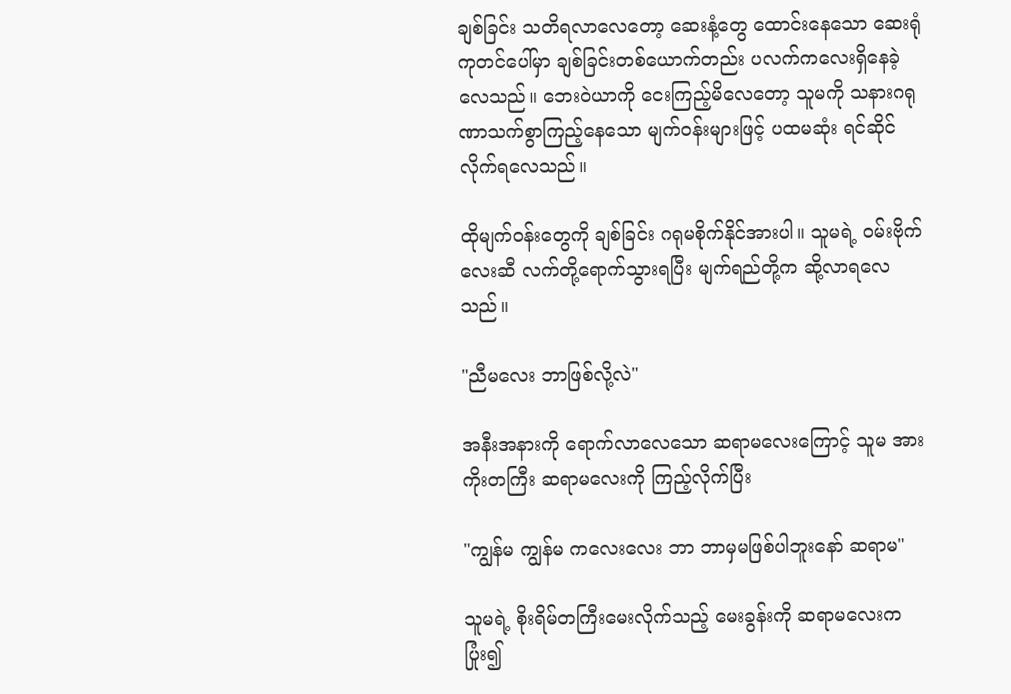ချစ်ခြင်း သတိရလာလေတော့ ဆေးနံ့တွေ ထောင်းနေသော ဆေးရုံကုတင်ပေါ်မှာ ချစ်ခြင်းတစ်ယောက်တည်း ပလက်ကလေးရှိနေခဲ့လေသည်။ ဘေးဝဲယာကို ငေးကြည့်မိလေတော့ သူမကို သနားဂရုဏာသက်စွာကြည့်နေသော မျက်ဝန်းများဖြင့် ပထမဆုံး ရင်ဆိုင်လိုက်ရလေသည်။

ထိုမျက်ဝန်းတွေကို ချစ်ခြင်း ဂရုမစိုက်နိုင်အားပါ။ သူမရဲ့ ဝမ်းဗိုက်လေးဆီ လက်တို့ရောက်သွားရပြီး မျက်ရည်တို့က ဆို့လာရလေသည်။

"ညီမလေး ဘာဖြစ်လို့လဲ"

အနီးအနားကို ရောက်လာလေသော ဆရာမလေးကြောင့် သူမ အားကိုးတကြီး ဆရာမလေးကို ကြည့်လိုက်ပြီး

"ကျွန်မ ကျွန်မ ကလေးလေး ဘာ ဘာမှမဖြစ်ပါဘူးနော် ဆရာမ"

သူမရဲ့ စိုးရိမ်တကြီးမေးလိုက်သည့် မေးခွန်းကို ဆရာမလေးက ပြုံး၍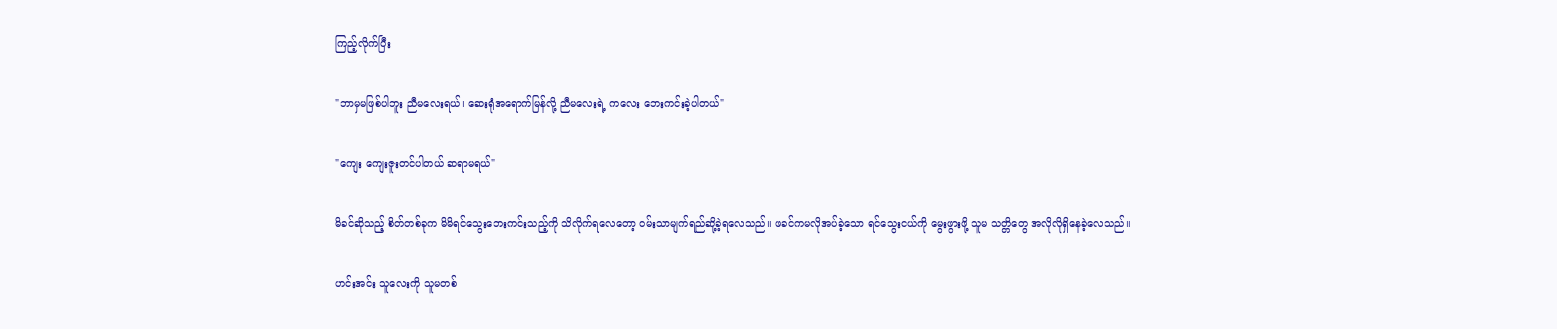ကြည့်လိုက်ပြီး

"ဘာမှမဖြစ်ပါဘူး ညီမလေးရယ်၊ ဆေးရုံအရောက်မြန်လို့ ညီမလေးရဲ့ ကလေး ဘေးကင်းခဲ့ပါတယ်"

"ကျေး ကျေးဇူးတင်ပါတယ် ဆရာမရယ်"

မိခင်ဆိုသည့် စိတ်တစ်ခုက မိမိရင်သွေးဘေးကင်းသည့်ကို သိလိုက်ရလေတော့ ဝမ်းသာမျက်ရည်ဆို့ခဲ့ရလေသည်။ ဖခင်ကမလိုအပ်ခဲ့သော ရင်သွေးငယ်ကို မွေးဖွားဖို့ သူမ သတ္တိတွေ အလိုလိုရှိနေခဲ့လေသည်။

ဟင်းအင်း သူလေးကို သူမတစ်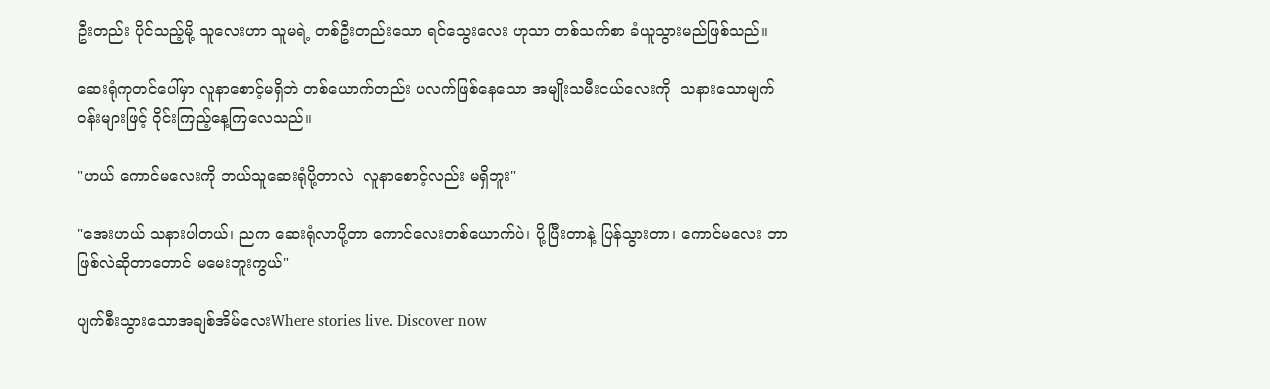ဦးတည်း ပိုင်သည့်မို့ သူလေးဟာ သူမရဲ့ တစ်ဦးတည်းသော ရင်သွေးလေး ဟုသာ တစ်သက်စာ ခံယူသွားမည်ဖြစ်သည်။

ဆေးရုံကုတင်ပေါ်မှာ လူနာစောင့်မရှိဘဲ တစ်ယောက်တည်း ပလက်ဖြစ်နေသော အမျိုးသမီးငယ်လေးကို  သနားသောမျက်ဝန်းများဖြင့် ဝိုင်းကြည့်နေ့ကြလေသည်။

"ဟယ် ကောင်မလေးကို ဘယ်သူဆေးရုံပို့တာလဲ  လူနာစောင့်လည်း မရှိဘူး"

"အေးဟယ် သနားပါတယ်၊ ညက ဆေးရုံလာပို့တာ ကောင်လေးတစ်ယောက်ပဲ၊ ပို့ပြီးတာနဲ့ ပြန်သွားတာ၊ ကောင်မလေး ဘာဖြစ်လဲဆိုတာတောင် မမေးဘူးကွယ်"

ပျက်စီးသွားသောအချစ်အိမ်လေးWhere stories live. Discover now